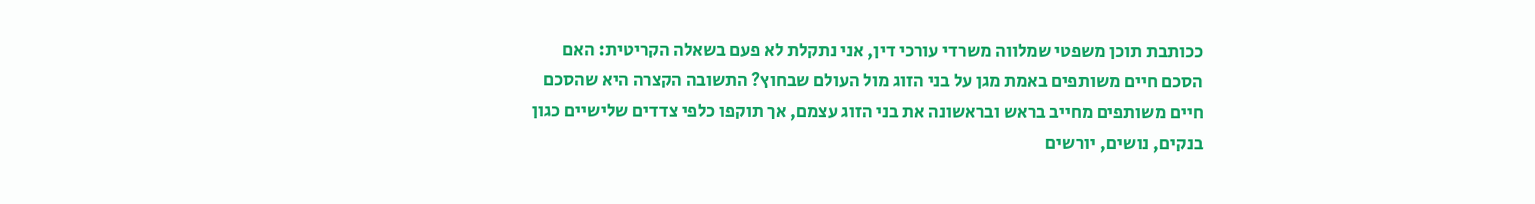ככותבת תוכן משפטי שמלווה משרדי עורכי דין, אני נתקלת לא פעם בשאלה הקריטית: האם הסכם חיים משותפים באמת מגן על בני הזוג מול העולם שבחוץ? התשובה הקצרה היא שהסכם חיים משותפים מחייב בראש ובראשונה את בני הזוג עצמם, אך תוקפו כלפי צדדים שלישיים כגון בנקים, נושים, יורשים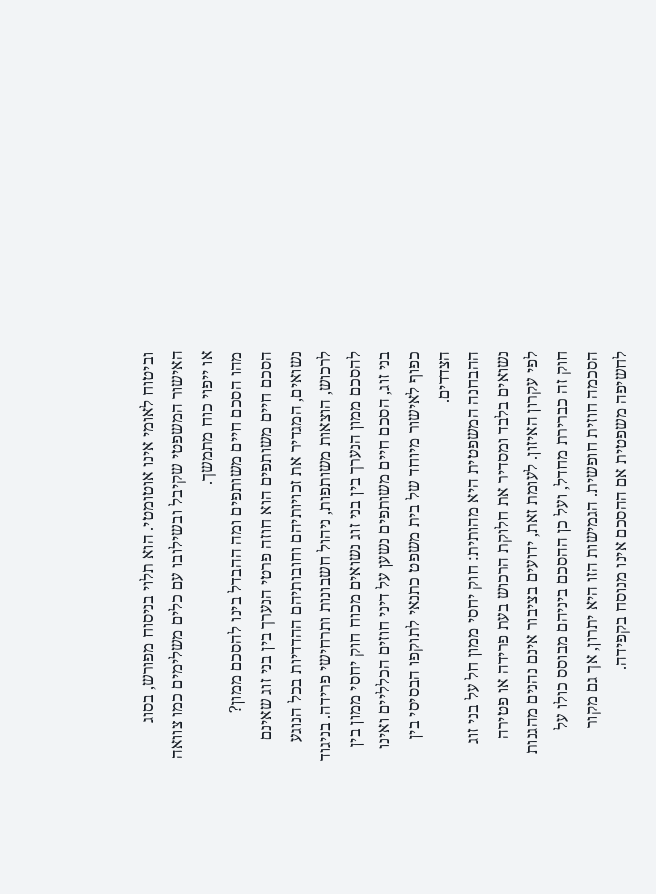וביטוח לאומי אינו אוטומטי. הוא תלוי בניסוח מפורש, בסוג האישור המשפטי שקיבל ובשילובו עם כלים משלימים כמו צוואה או ייפוי כוח מתמשך.
מהו הסכם חיים משותפים ומה ההבדל בינו להסכם ממון?
הסכם חיים משותפים הוא חוזה פרטי הנערך בין בני זוג שאינם נשואים, המגדיר את זכויותיהם וחובותיהם ההדדיות בכל הנוגע לרכוש, הוצאות משותפות, ניהול חשבונות ותרחישי פרידה. בניגוד להסכם ממון הנערך בין בני זוג נשואים מכוח חוק יחסי ממון בין בני זוג, הסכם חיים משותפים נשען על דיני חוזים הכלליים ואינו כפוף לאישור מיוחד של בית משפט כתנאי לתוקפו הבסיסי בין הצדדים.
ההבחנה המשפטית היא מהותית: חוק יחסי ממון חל על בני זוג נשואים בלבד ומסדיר את חלוקת הרכוש בעת פרידה או פטירה לפי עקרון האיזון. לעומת זאת, ידועים בציבור אינם נהנים מהגנות חוק זה כברירת מחדל, ועל כן ההסכם ביניהם מבוסס כולו על הסכמה חוזית חופשית. הגמישות הזו היא יתרון, אך גם מקור לחשיפה משפטית אם ההסכם אינו מנוסח בקפידה.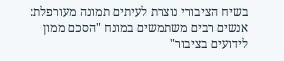בשיח הציבורי נוצרת לעיתים תמונה מעורפלת: אנשים רבים משתמשים במונח "הסכם ממון לידועים בציבור"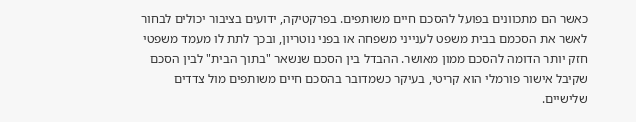כאשר הם מתכוונים בפועל להסכם חיים משותפים. בפרקטיקה, ידועים בציבור יכולים לבחור לאשר את הסכמם בבית משפט לענייני משפחה או בפני נוטריון, ובכך לתת לו מעמד משפטי חזק יותר הדומה להסכם ממון מאושר. ההבדל בין הסכם שנשאר "בתוך הבית" לבין הסכם שקיבל אישור פורמלי הוא קריטי, בעיקר כשמדובר בהסכם חיים משותפים מול צדדים שלישיים.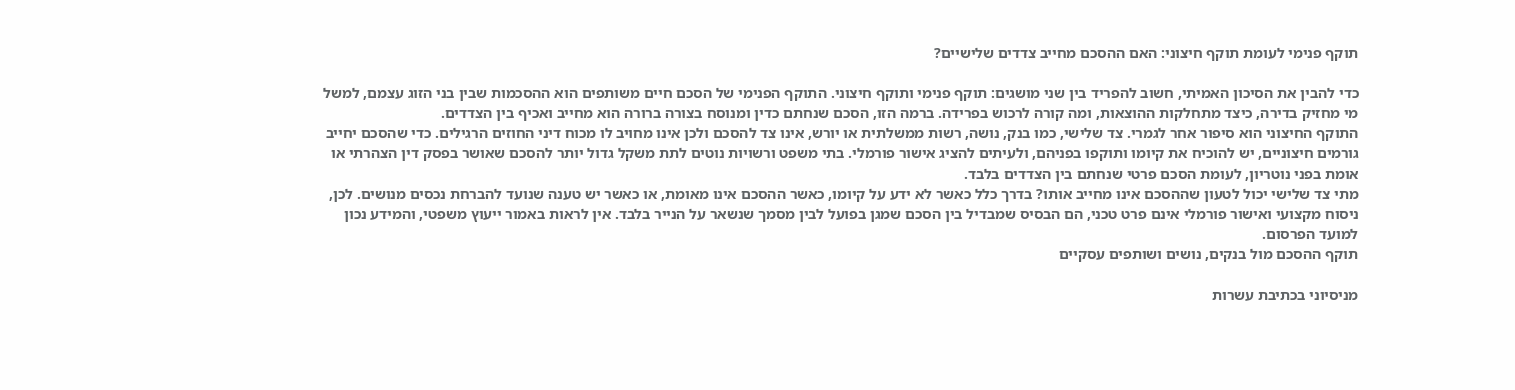תוקף פנימי לעומת תוקף חיצוני: האם ההסכם מחייב צדדים שלישיים?

כדי להבין את הסיכון האמיתי, חשוב להפריד בין שני מושגים: תוקף פנימי ותוקף חיצוני. התוקף הפנימי של הסכם חיים משותפים הוא ההסכמות שבין בני הזוג עצמם, למשל מי מחזיק בדירה, כיצד מתחלקות ההוצאות, ומה קורה לרכוש בפרידה. ברמה הזו, הסכם שנחתם כדין ומנוסח בצורה ברורה הוא מחייב ואכיף בין הצדדים.
התוקף החיצוני הוא סיפור אחר לגמרי. צד שלישי, כמו בנק, נושה, רשות ממשלתית או יורש, אינו צד להסכם ולכן אינו מחויב לו מכוח דיני החוזים הרגילים. כדי שהסכם יחייב גורמים חיצוניים, יש להוכיח את קיומו ותוקפו בפניהם, ולעיתים להציג אישור פורמלי. בתי משפט ורשויות נוטים לתת משקל גדול יותר להסכם שאושר בפסק דין הצהרתי או אומת בפני נוטריון, לעומת הסכם פרטי שנחתם בין הצדדים בלבד.
מתי צד שלישי יכול לטעון שההסכם אינו מחייב אותו? בדרך כלל כאשר לא ידע על קיומו, כאשר ההסכם אינו מאומת, או כאשר יש טענה שנועד להברחת נכסים מנושים. לכן, ניסוח מקצועי ואישור פורמלי אינם פרט טכני, הם הבסיס שמבדיל בין הסכם שמגן בפועל לבין מסמך שנשאר על הנייר בלבד. אין לראות באמור ייעוץ משפטי, והמידע נכון למועד הפרסום.
תוקף ההסכם מול בנקים, נושים ושותפים עסקיים

מניסיוני בכתיבת עשרות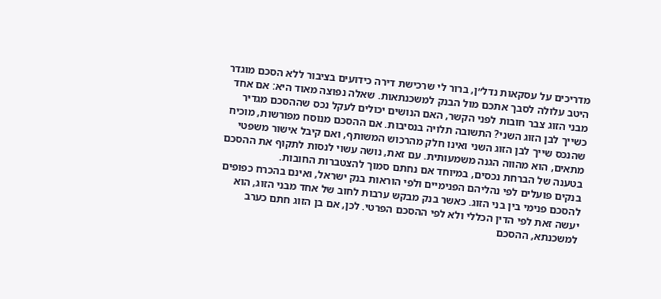מדריכים על עסקאות נדל״ן, ברור לי שרכישת דירה כידועים בציבור ללא הסכם מוגדר היטב עלולה לסבך אתכם מול הבנק למשכנתאות. שאלה נפוצה מאוד היא: אם אחד מבני הזוג צבר חובות לפני הקשר, האם הנושים יכולים לעקל נכס שההסכם מגדיר כשייך לבן הזוג השני? התשובה תלויה בנסיבות. אם ההסכם מנוסח מפורשות, מוכיח שהנכס שייך לבן הזוג השני ואינו חלק מהרכוש המשותף, ואם קיבל אישור משפטי מתאים, הוא מהווה הגנה משמעותית. עם זאת, נושה עשוי לנסות לתקוף את ההסכם בטענה של הברחת נכסים, במיוחד אם נחתם סמוך להצטברות החובות.
בנקים פועלים לפי נהליהם הפנימיים ולפי הוראות בנק ישראל, ואינם בהכרח כפופים להסכם פנימי בין בני הזוג. כאשר בנק מבקש ערבות לחוב של אחד מבני הזוג, הוא יעשה זאת לפי הדין הכללי ולא לפי ההסכם הפרטי. לכן, אם בן הזוג חתם כערב למשכנתא, ההסכם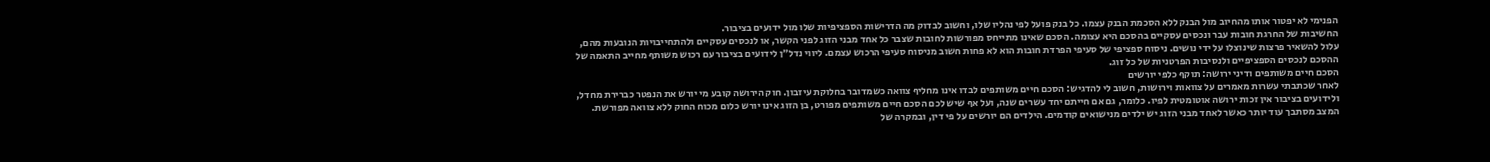הפנימי לא יפטור אותו מהחיוב מול הבנק ללא הסכמת הבנק עצמו. כל בנק פועל לפי נהליו שלו, וחשוב לבדוק מה הדרישות הספציפיות שלו מול ידועים בציבור.
החשיבות של החרגת חובות עבר ונכסים עסקיים בהסכם היא עצומה. הסכם שאינו מתייחס מפורשות לחובות שצבר כל אחד מבני הזוג לפני הקשר, או לנכסים עסקיים ולהתחייבויות הנובעות מהם, עלול להשאיר פרצות שינוצלו על ידי נושים. ניסוח ספציפי של סעיפי הפרדת חובות הוא לא פחות חשוב מניסוח סעיפי הרכוש עצמם. ליווי נדל״ן לידועים בציבור עם רכוש משותף מחייב התאמה של ההסכם לנכסים הספציפיים ולנסיבות הפרטניות של כל זוג.
הסכם חיים משותפים ודיני ירושה: תוקף כלפי יורשים
לאחר שכתבתי עשרות מאמרים על צוואות וירושות, חשוב לי להדגיש: הסכם חיים משותפים לבדו אינו מחליף צוואה כשמדובר בחלוקת עיזבון. חוק הירושה קובע מי יורש את הנפטר כברירת מחדל, ולידועים בציבור אין זכות ירושה אוטומטית לפיו. כלומר, גם אם חייתם יחד עשרים שנה, ועל אף שיש לכם הסכם חיים משותפים מפורט, בן הזוג אינו יורש כלום מכוח החוק ללא צוואה מפורשת.
המצב מסתבך עוד יותר כאשר לאחד מבני הזוג יש ילדים מנישואים קודמים. הילדים הם יורשים על פי דין, ובמקרה של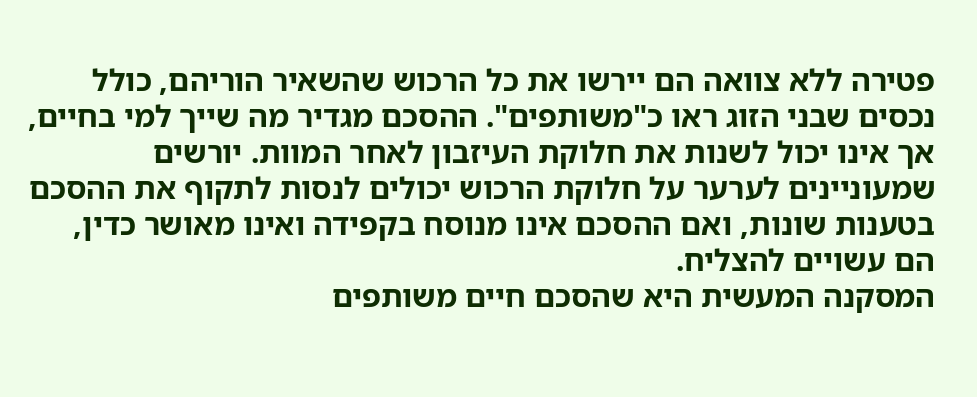פטירה ללא צוואה הם יירשו את כל הרכוש שהשאיר הוריהם, כולל נכסים שבני הזוג ראו כ"משותפים". ההסכם מגדיר מה שייך למי בחיים, אך אינו יכול לשנות את חלוקת העיזבון לאחר המוות. יורשים שמעוניינים לערער על חלוקת הרכוש יכולים לנסות לתקוף את ההסכם בטענות שונות, ואם ההסכם אינו מנוסח בקפידה ואינו מאושר כדין, הם עשויים להצליח.
המסקנה המעשית היא שהסכם חיים משותפים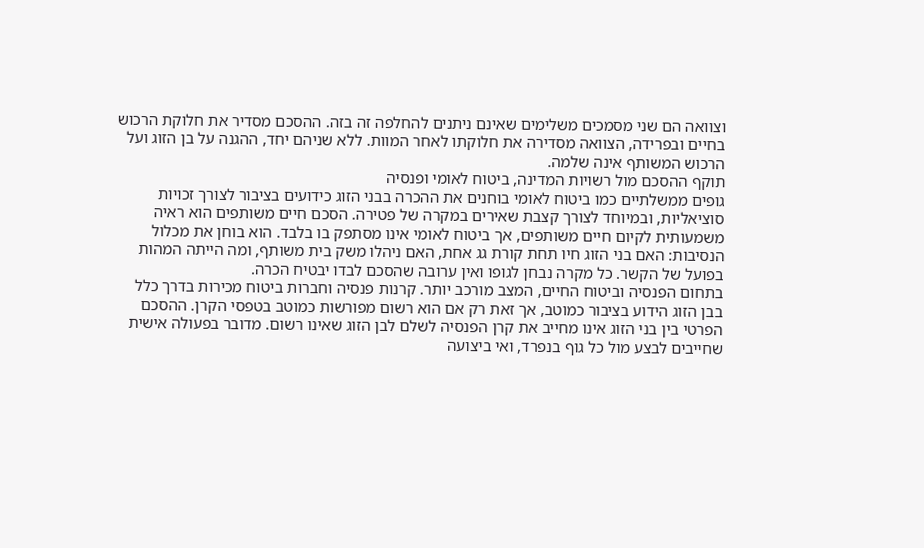וצוואה הם שני מסמכים משלימים שאינם ניתנים להחלפה זה בזה. ההסכם מסדיר את חלוקת הרכוש בחיים ובפרידה, הצוואה מסדירה את חלוקתו לאחר המוות. ללא שניהם יחד, ההגנה על בן הזוג ועל הרכוש המשותף אינה שלמה.
תוקף ההסכם מול רשויות המדינה, ביטוח לאומי ופנסיה
גופים ממשלתיים כמו ביטוח לאומי בוחנים את ההכרה בבני הזוג כידועים בציבור לצורך זכויות סוציאליות, ובמיוחד לצורך קצבת שאירים במקרה של פטירה. הסכם חיים משותפים הוא ראיה משמעותית לקיום חיים משותפים, אך ביטוח לאומי אינו מסתפק בו בלבד. הוא בוחן את מכלול הנסיבות: האם בני הזוג חיו תחת קורת גג אחת, האם ניהלו משק בית משותף, ומה הייתה המהות בפועל של הקשר. כל מקרה נבחן לגופו ואין ערובה שהסכם לבדו יבטיח הכרה.
בתחום הפנסיה וביטוח החיים, המצב מורכב יותר. קרנות פנסיה וחברות ביטוח מכירות בדרך כלל בבן הזוג הידוע בציבור כמוטב, אך זאת רק אם הוא רשום מפורשות כמוטב בטפסי הקרן. ההסכם הפרטי בין בני הזוג אינו מחייב את קרן הפנסיה לשלם לבן הזוג שאינו רשום. מדובר בפעולה אישית שחייבים לבצע מול כל גוף בנפרד, ואי ביצועה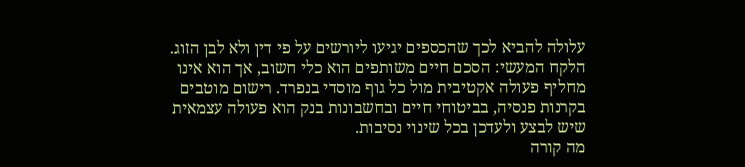עלולה להביא לכך שהכספים יגיעו ליורשים על פי דין ולא לבן הזוג.
הלקח המעשי: הסכם חיים משותפים הוא כלי חשוב, אך הוא אינו מחליף פעולה אקטיבית מול כל גוף מוסדי בנפרד. רישום מוטבים בקרנות פנסיה, בביטוחי חיים ובחשבונות בנק הוא פעולה עצמאית שיש לבצע ולעדכן בכל שינוי נסיבות.
מה קורה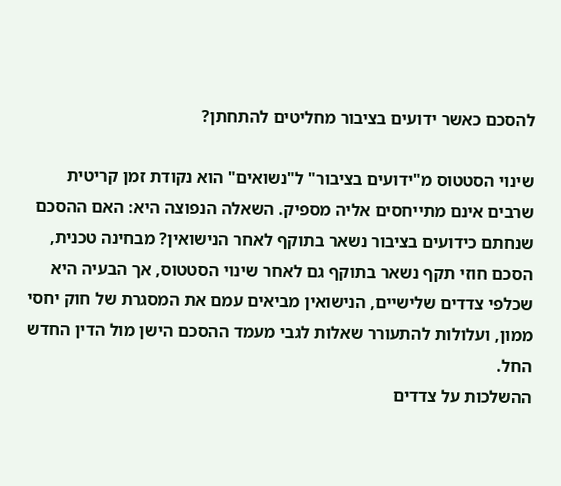להסכם כאשר ידועים בציבור מחליטים להתחתן?

שינוי הסטטוס מ"ידועים בציבור" ל"נשואים" הוא נקודת זמן קריטית שרבים אינם מתייחסים אליה מספיק. השאלה הנפוצה היא: האם ההסכם שנחתם כידועים בציבור נשאר בתוקף לאחר הנישואין? מבחינה טכנית, הסכם חוזי תקף נשאר בתוקף גם לאחר שינוי הסטטוס, אך הבעיה היא שכלפי צדדים שלישיים, הנישואין מביאים עמם את המסגרת של חוק יחסי ממון, ועלולות להתעורר שאלות לגבי מעמד ההסכם הישן מול הדין החדש החל.
ההשלכות על צדדים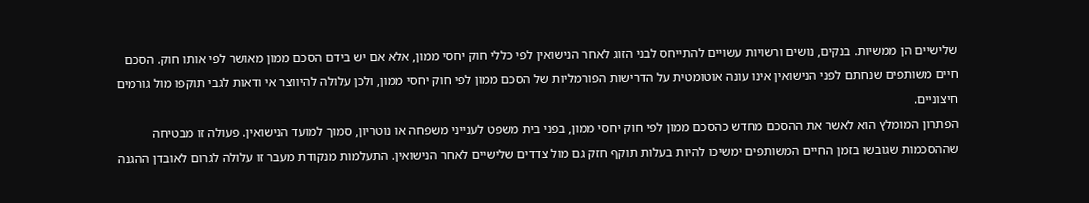שלישיים הן ממשיות. בנקים, נושים ורשויות עשויים להתייחס לבני הזוג לאחר הנישואין לפי כללי חוק יחסי ממון, אלא אם יש בידם הסכם ממון מאושר לפי אותו חוק. הסכם חיים משותפים שנחתם לפני הנישואין אינו עונה אוטומטית על הדרישות הפורמליות של הסכם ממון לפי חוק יחסי ממון, ולכן עלולה להיווצר אי ודאות לגבי תוקפו מול גורמים חיצוניים.
הפתרון המומלץ הוא לאשר את ההסכם מחדש כהסכם ממון לפי חוק יחסי ממון, בפני בית משפט לענייני משפחה או נוטריון, סמוך למועד הנישואין. פעולה זו מבטיחה שההסכמות שגובשו בזמן החיים המשותפים ימשיכו להיות בעלות תוקף חזק גם מול צדדים שלישיים לאחר הנישואין. התעלמות מנקודת מעבר זו עלולה לגרום לאובדן ההגנה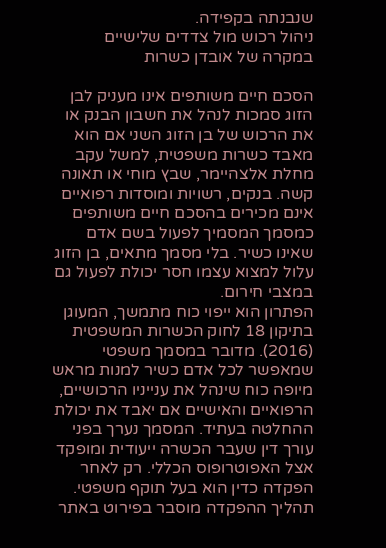שנבנתה בקפידה.
ניהול רכוש מול צדדים שלישיים במקרה של אובדן כשרות

הסכם חיים משותפים אינו מעניק לבן הזוג סמכות לנהל את חשבון הבנק או את הרכוש של בן הזוג השני אם הוא מאבד כשרות משפטית, למשל עקב מחלת אלצהיימר, שבץ מוחי או תאונה קשה. בנקים, רשויות ומוסדות רפואיים אינם מכירים בהסכם חיים משותפים כמסמך המסמיך לפעול בשם אדם שאינו כשיר. בלי מסמך מתאים, בן הזוג עלול למצוא עצמו חסר יכולת לפעול גם במצבי חירום.
הפתרון הוא ייפוי כוח מתמשך, המעוגן בתיקון 18 לחוק הכשרות המשפטית (2016). מדובר במסמך משפטי שמאפשר לכל אדם כשיר למנות מראש מיופה כוח שינהל את ענייניו הרכושיים, הרפואיים והאישיים אם יאבד את יכולת ההחלטה בעתיד. המסמך נערך בפני עורך דין שעבר הכשרה ייעודית ומופקד אצל האפוטרופוס הכללי. רק לאחר הפקדה כדין הוא בעל תוקף משפטי. תהליך ההפקדה מוסבר בפירוט באתר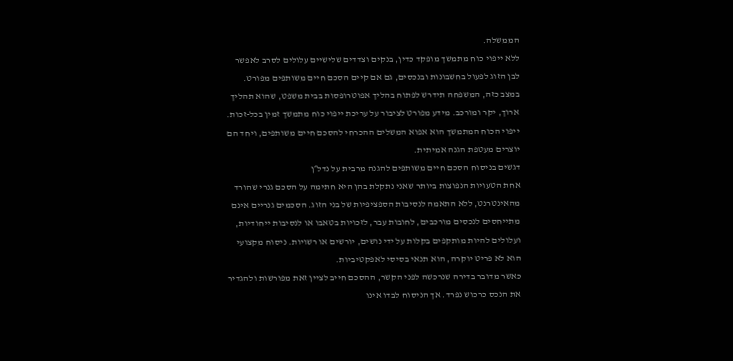הממשלה.
ללא ייפוי כוח מתמשך מופקד כדין, בנקים וצדדים שלישיים עלולים לסרב לאפשר לבן הזוג לפעול בחשבונות ובנכסים, גם אם קיים הסכם חיים משותפים מפורט. במצב כזה, המשפחה תידרש לפתוח בהליך אפוטרופסות בבית משפט, שהוא תהליך ארוך, יקר ומורכב. מידע מפורט לציבור על עריכת ייפוי כוח מתמשך זמין בכל-זכות. ייפוי הכוח המתמשך הוא אפוא המשלים ההכרחי להסכם חיים משותפים, ויחד הם יוצרים מעטפת הגנה אמיתית.
דגשים בניסוח הסכם חיים משותפים להגנה מרבית על נדל״ן
אחת הטעויות הנפוצות ביותר שאני נתקלת בהן היא חתימה על הסכם גנרי שהורד מהאינטרנט, ללא התאמה לנסיבות הספציפיות של בני הזוג. הסכמים גנריים אינם מתייחסים לנכסים מורכבים, לחובות עבר, לזכויות בטאבו או לנסיבות ייחודיות, ועלולים להיות מותקפים בקלות על ידי נושים, יורשים או רשויות. ניסוח מקצועי הוא לא פריט יוקרה, הוא תנאי בסיסי לאפקטיביות.
כאשר מדובר בדירה שנרכשה לפני הקשר, ההסכם חייב לציין זאת מפורשות ולהגדיר את הנכס כרכוש נפרד. אך הניסוח לבדו אינו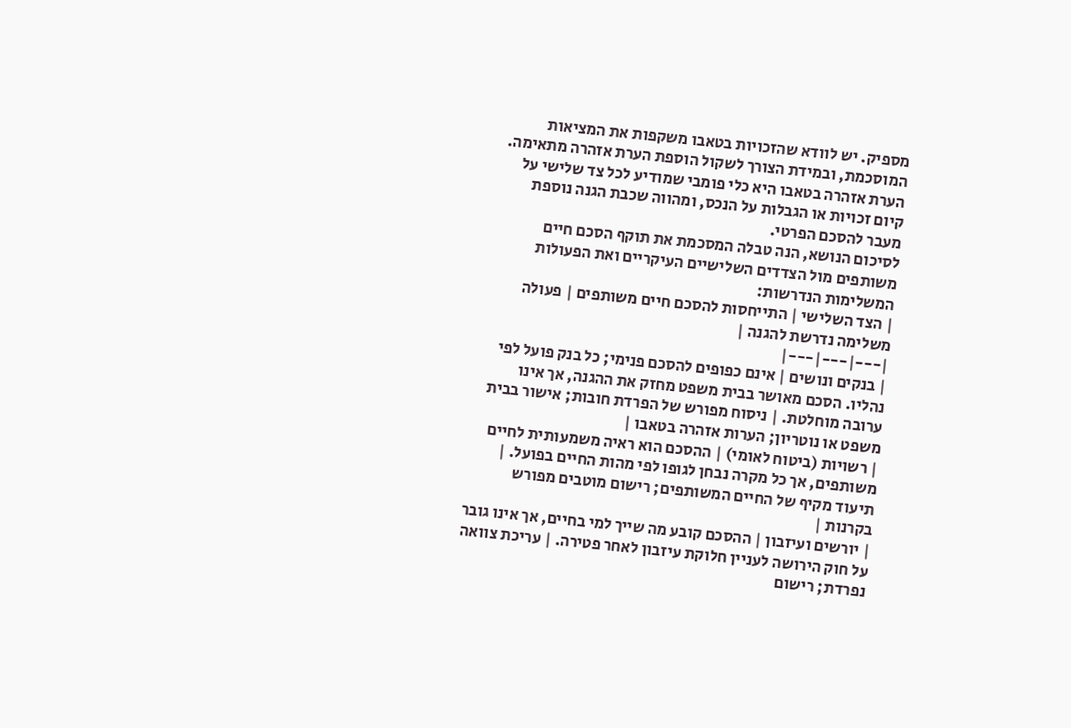מספיק. יש לוודא שהזכויות בטאבו משקפות את המציאות המוסכמת, ובמידת הצורך לשקול הוספת הערת אזהרה מתאימה. הערת אזהרה בטאבו היא כלי פומבי שמודיע לכל צד שלישי על קיום זכויות או הגבלות על הנכס, ומהווה שכבת הגנה נוספת מעבר להסכם הפרטי.
לסיכום הנושא, הנה טבלה המסכמת את תוקף הסכם חיים משותפים מול הצדדים השלישיים העיקריים ואת הפעולות המשלימות הנדרשות:
| הצד השלישי | התייחסות להסכם חיים משותפים | פעולה משלימה נדרשת להגנה |
|---|---|---|
| בנקים ונושים | אינם כפופים להסכם פנימי; כל בנק פועל לפי נהליו. הסכם מאושר בבית משפט מחזק את ההגנה, אך אינו ערובה מוחלטת. | ניסוח מפורש של הפרדת חובות; אישור בבית משפט או נוטריון; הערות אזהרה בטאבו |
| רשויות (ביטוח לאומי) | ההסכם הוא ראיה משמעותית לחיים משותפים, אך כל מקרה נבחן לגופו לפי מהות החיים בפועל. | תיעוד מקיף של החיים המשותפים; רישום מוטבים מפורש בקרנות |
| יורשים ועיזבון | ההסכם קובע מה שייך למי בחיים, אך אינו גובר על חוק הירושה לעניין חלוקת עיזבון לאחר פטירה. | עריכת צוואה נפרדת; רישום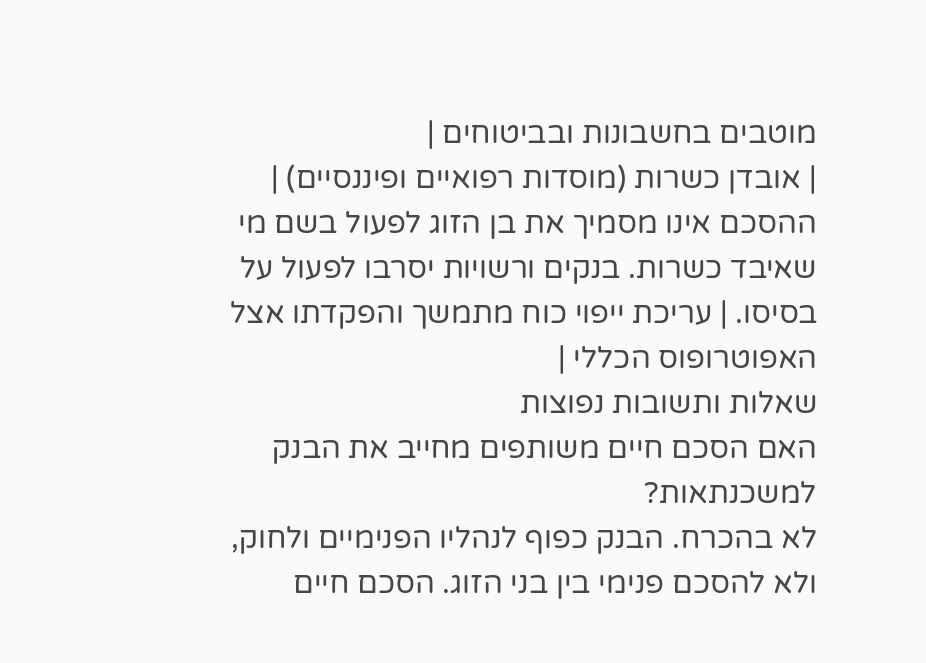מוטבים בחשבונות ובביטוחים |
| אובדן כשרות (מוסדות רפואיים ופיננסיים) | ההסכם אינו מסמיך את בן הזוג לפעול בשם מי שאיבד כשרות. בנקים ורשויות יסרבו לפעול על בסיסו. | עריכת ייפוי כוח מתמשך והפקדתו אצל האפוטרופוס הכללי |
שאלות ותשובות נפוצות
האם הסכם חיים משותפים מחייב את הבנק למשכנתאות?
לא בהכרח. הבנק כפוף לנהליו הפנימיים ולחוק, ולא להסכם פנימי בין בני הזוג. הסכם חיים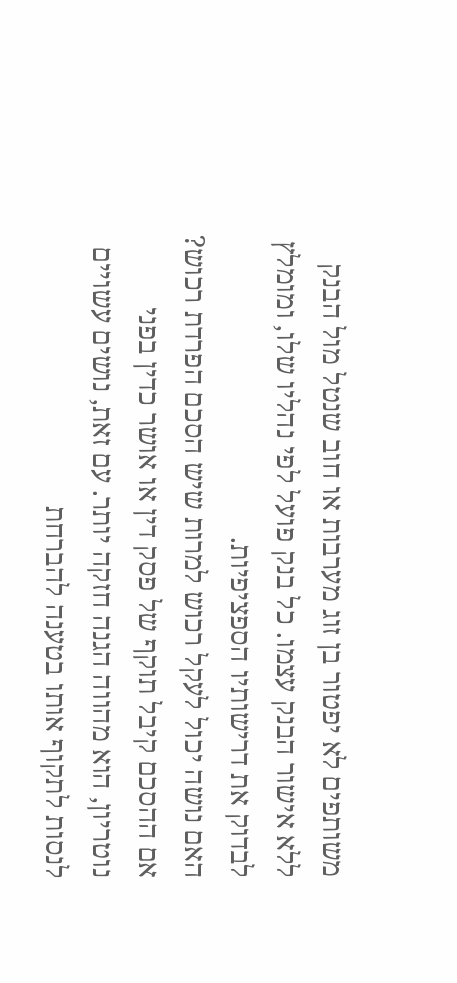משותפים לא יפטור בן זוג מערבות או חוב שנטל מול הבנק ללא אישור הבנק עצמו. כל בנק פועל לפי נהליו שלו, ומומלץ לבדוק את דרישותיו הספציפיות.
האם נושה יכול לעקל רכוש למרות שיש הסכם הפרדת רכוש?
אם ההסכם קיבל תוקף של פסק דין או אושר כדין בפני נוטריון, הוא מהווה הגנה חזקה יותר. עם זאת, נושים עשויים לנסות לתקוף אותו בטענה להברחת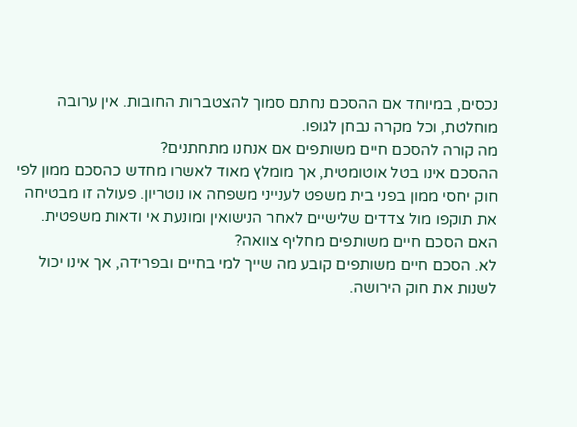נכסים, במיוחד אם ההסכם נחתם סמוך להצטברות החובות. אין ערובה מוחלטת, וכל מקרה נבחן לגופו.
מה קורה להסכם חיים משותפים אם אנחנו מתחתנים?
ההסכם אינו בטל אוטומטית, אך מומלץ מאוד לאשרו מחדש כהסכם ממון לפי חוק יחסי ממון בפני בית משפט לענייני משפחה או נוטריון. פעולה זו מבטיחה את תוקפו מול צדדים שלישיים לאחר הנישואין ומונעת אי ודאות משפטית.
האם הסכם חיים משותפים מחליף צוואה?
לא. הסכם חיים משותפים קובע מה שייך למי בחיים ובפרידה, אך אינו יכול לשנות את חוק הירושה.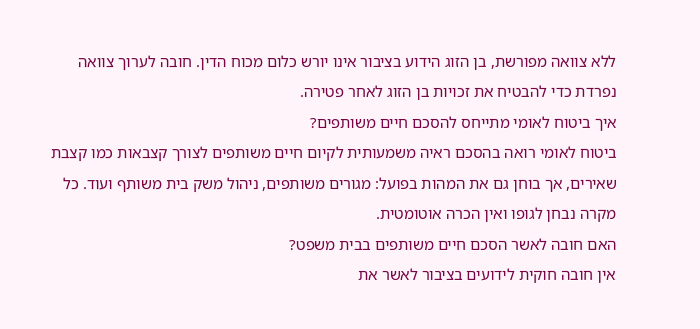ללא צוואה מפורשת, בן הזוג הידוע בציבור אינו יורש כלום מכוח הדין. חובה לערוך צוואה נפרדת כדי להבטיח את זכויות בן הזוג לאחר פטירה.
איך ביטוח לאומי מתייחס להסכם חיים משותפים?
ביטוח לאומי רואה בהסכם ראיה משמעותית לקיום חיים משותפים לצורך קצבאות כמו קצבת שאירים, אך בוחן גם את המהות בפועל: מגורים משותפים, ניהול משק בית משותף ועוד. כל מקרה נבחן לגופו ואין הכרה אוטומטית.
האם חובה לאשר הסכם חיים משותפים בבית משפט?
אין חובה חוקית לידועים בציבור לאשר את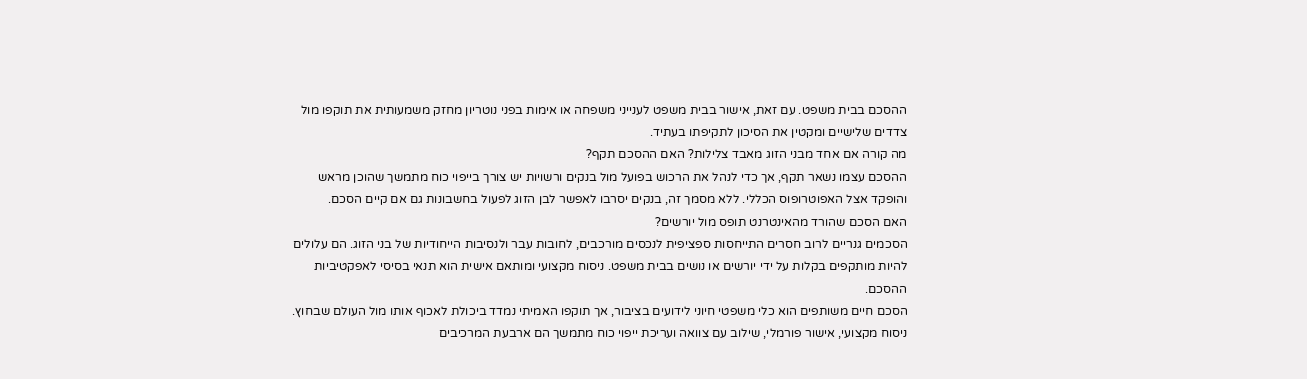ההסכם בבית משפט. עם זאת, אישור בבית משפט לענייני משפחה או אימות בפני נוטריון מחזק משמעותית את תוקפו מול צדדים שלישיים ומקטין את הסיכון לתקיפתו בעתיד.
מה קורה אם אחד מבני הזוג מאבד צלילות? האם ההסכם תקף?
ההסכם עצמו נשאר תקף, אך כדי לנהל את הרכוש בפועל מול בנקים ורשויות יש צורך בייפוי כוח מתמשך שהוכן מראש והופקד אצל האפוטרופוס הכללי. ללא מסמך זה, בנקים יסרבו לאפשר לבן הזוג לפעול בחשבונות גם אם קיים הסכם.
האם הסכם שהורד מהאינטרנט תופס מול יורשים?
הסכמים גנריים לרוב חסרים התייחסות ספציפית לנכסים מורכבים, לחובות עבר ולנסיבות הייחודיות של בני הזוג. הם עלולים להיות מותקפים בקלות על ידי יורשים או נושים בבית משפט. ניסוח מקצועי ומותאם אישית הוא תנאי בסיסי לאפקטיביות ההסכם.
הסכם חיים משותפים הוא כלי משפטי חיוני לידועים בציבור, אך תוקפו האמיתי נמדד ביכולת לאכוף אותו מול העולם שבחוץ. ניסוח מקצועי, אישור פורמלי, שילוב עם צוואה ועריכת ייפוי כוח מתמשך הם ארבעת המרכיבים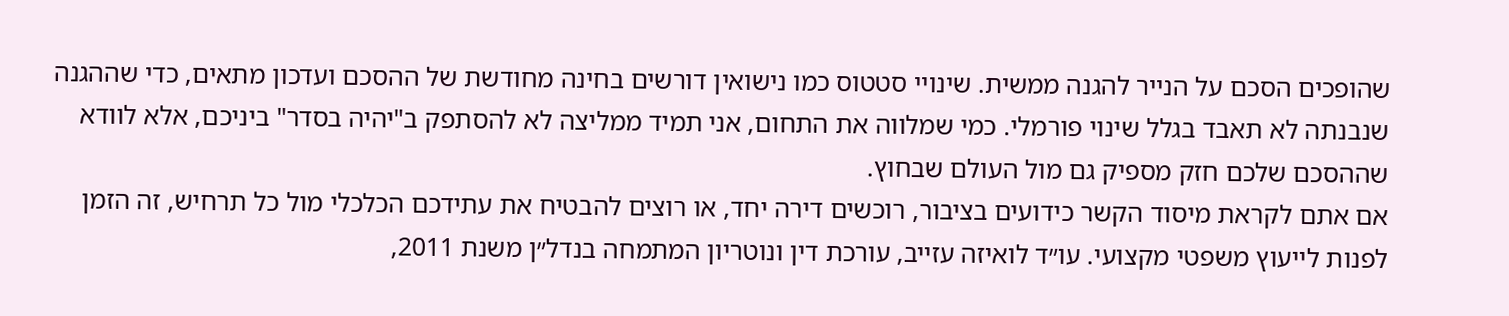שהופכים הסכם על הנייר להגנה ממשית. שינויי סטטוס כמו נישואין דורשים בחינה מחודשת של ההסכם ועדכון מתאים, כדי שההגנה שנבנתה לא תאבד בגלל שינוי פורמלי. כמי שמלווה את התחום, אני תמיד ממליצה לא להסתפק ב"יהיה בסדר" ביניכם, אלא לוודא שההסכם שלכם חזק מספיק גם מול העולם שבחוץ.
אם אתם לקראת מיסוד הקשר כידועים בציבור, רוכשים דירה יחד, או רוצים להבטיח את עתידכם הכלכלי מול כל תרחיש, זה הזמן לפנות לייעוץ משפטי מקצועי. עו״ד לואיזה עזייב, עורכת דין ונוטריון המתמחה בנדל״ן משנת 2011,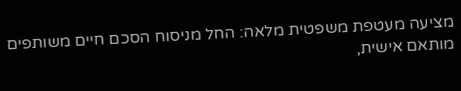מציעה מעטפת משפטית מלאה: החל מניסוח הסכם חיים משותפים מותאם אישית,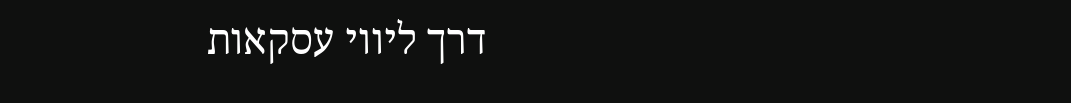דרך ליווי עסקאות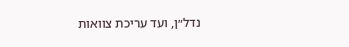נדל״ן, ועד עריכת צוואות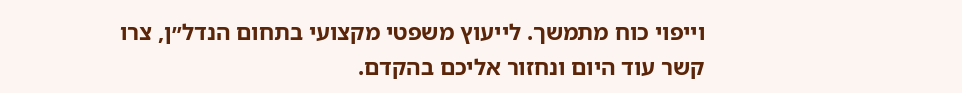וייפוי כוח מתמשך. לייעוץ משפטי מקצועי בתחום הנדל״ן, צרו קשר עוד היום ונחזור אליכם בהקדם.